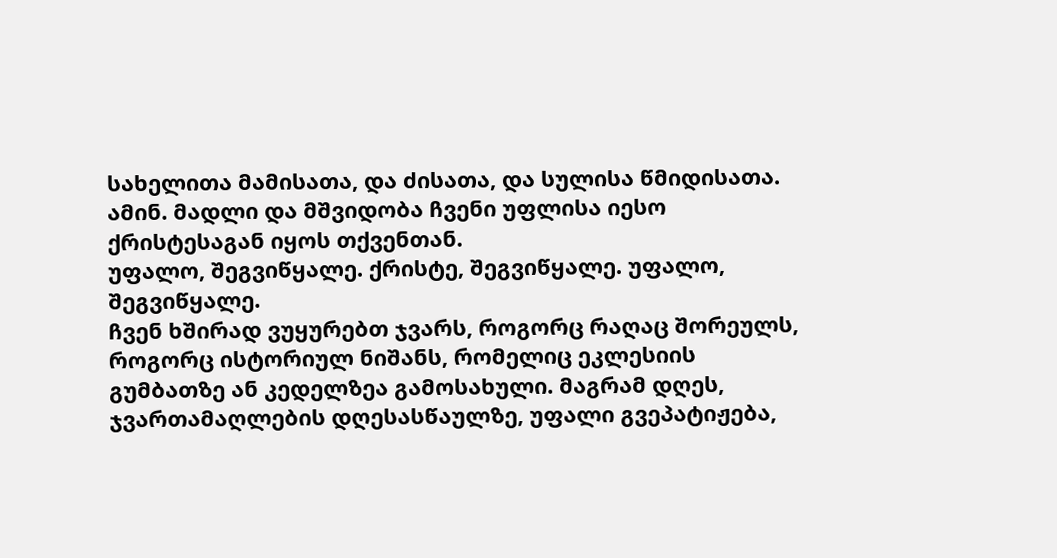სახელითა მამისათა, და ძისათა, და სულისა წმიდისათა. ამინ. მადლი და მშვიდობა ჩვენი უფლისა იესო ქრისტესაგან იყოს თქვენთან.
უფალო, შეგვიწყალე. ქრისტე, შეგვიწყალე. უფალო, შეგვიწყალე.
ჩვენ ხშირად ვუყურებთ ჯვარს, როგორც რაღაც შორეულს, როგორც ისტორიულ ნიშანს, რომელიც ეკლესიის გუმბათზე ან კედელზეა გამოსახული. მაგრამ დღეს, ჯვართამაღლების დღესასწაულზე, უფალი გვეპატიჟება,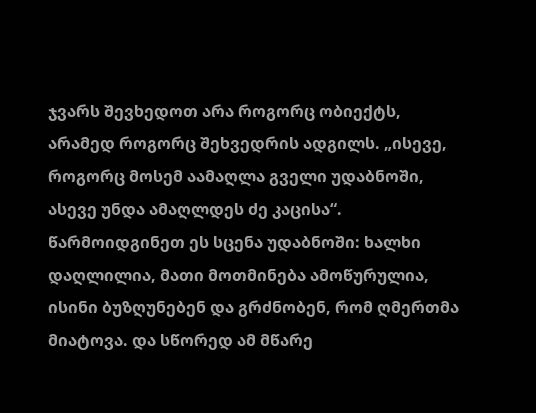ჯვარს შევხედოთ არა როგორც ობიექტს, არამედ როგორც შეხვედრის ადგილს. „ისევე, როგორც მოსემ აამაღლა გველი უდაბნოში, ასევე უნდა ამაღლდეს ძე კაცისა“. წარმოიდგინეთ ეს სცენა უდაბნოში: ხალხი დაღლილია, მათი მოთმინება ამოწურულია, ისინი ბუზღუნებენ და გრძნობენ, რომ ღმერთმა მიატოვა. და სწორედ ამ მწარე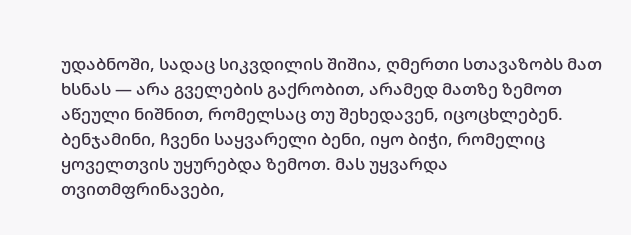უდაბნოში, სადაც სიკვდილის შიშია, ღმერთი სთავაზობს მათ ხსნას — არა გველების გაქრობით, არამედ მათზე ზემოთ აწეული ნიშნით, რომელსაც თუ შეხედავენ, იცოცხლებენ.
ბენჯამინი, ჩვენი საყვარელი ბენი, იყო ბიჭი, რომელიც ყოველთვის უყურებდა ზემოთ. მას უყვარდა თვითმფრინავები,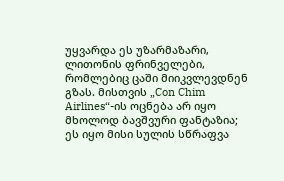უყვარდა ეს უზარმაზარი, ლითონის ფრინველები, რომლებიც ცაში მიიკვლევდნენ გზას. მისთვის „Con Chim Airlines“-ის ოცნება არ იყო მხოლოდ ბავშვური ფანტაზია; ეს იყო მისი სულის სწრაფვა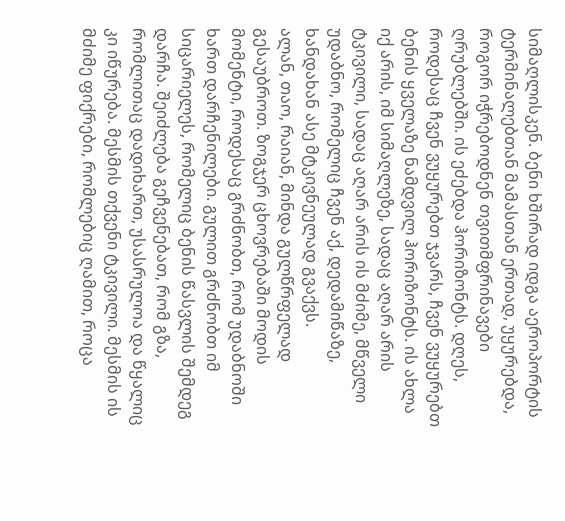სიმაღლისკენ. ბენი ხშირად იდგა აეროპორტის ტერმინალებთან მამასთან ერთად, უყურებდა, როგორ იჭრებოდნენ თვითმფრინავები ღრუბლებში. ის ეძებდა ჰორიზონტს. დღეს, როდესაც ჩვენ ვუყურებთ ჯვარს, ჩვენ ვუყურებთ ბენის ყველაზე ნამდვილ ჰორიზონტს. ის ახლა იქ არის, იმ სიმაღლეზე, სადაც აღარ არის ტკივილი, სადაც აღარ არის ის მძიმე, მწველი უდაბნო, რომელიც ჩვენ აქ, დედამიწაზე, ხანდახან ასე მტკივნეულად გვაქვს.
ალან, თაო, რაიან, მინდა გულწრფელად გესაუბროთ. ზოგჯერ ცხოვრებაში მოდის მომენტი, როდესაც გრძნობთ, რომ უდაბნოში ხართ დარჩენილები. გულით გრძნობთ იმ სიცარიელეს, რომელიც ბენის წასვლის შემდეგ დარჩა. შეიძლება გეჩვენებათ, რომ გზა, რომლითაც დადიხართ, უსასრულოა და წყალიც კი იწურება. მესმის თქვენი ტკივილი. მესმის ის მძიმე ფიქრები, რომლებიც ღამით, როცა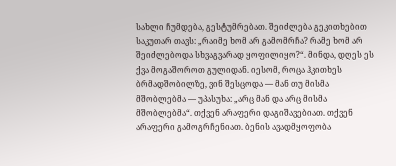სახლი ჩუმდება, გესტუმრებათ. შეიძლება გეკითხებით საკუთარ თავს: „რაიმე ხომ არ გამომრჩა? რამე ხომ არ შეიძლებოდა სხვაგვარად ყოფილიყო?“. მინდა, დღეს ეს ქვა მოგაშოროთ გულიდან. იესომ, როცა ჰკითხეს ბრმადშობილზე, ვინ შესცოდა — მან თუ მისმა მშობლებმა — უპასუხა: „არც მან და არც მისმა მშობლებმა“. თქვენ არაფერი დაგიშავებიათ. თქვენ არაფერი გამოგრჩენიათ. ბენის ავადმყოფობა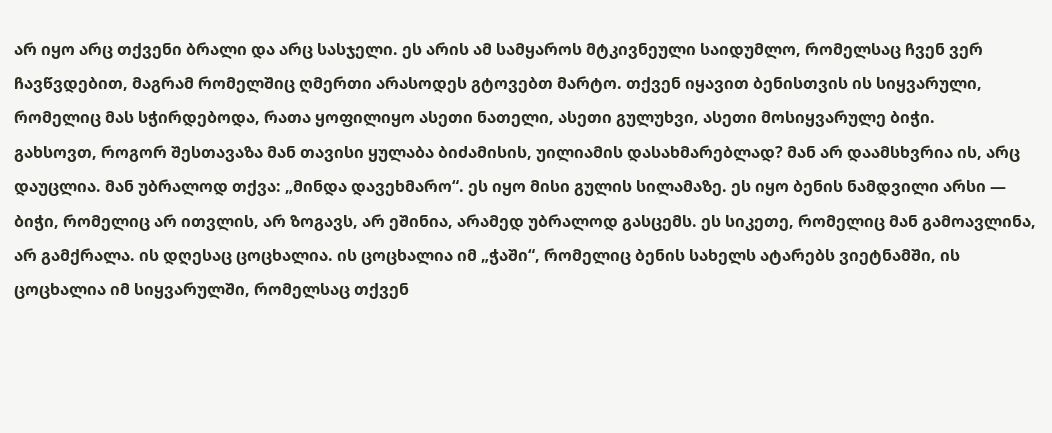არ იყო არც თქვენი ბრალი და არც სასჯელი. ეს არის ამ სამყაროს მტკივნეული საიდუმლო, რომელსაც ჩვენ ვერ ჩავწვდებით, მაგრამ რომელშიც ღმერთი არასოდეს გტოვებთ მარტო. თქვენ იყავით ბენისთვის ის სიყვარული, რომელიც მას სჭირდებოდა, რათა ყოფილიყო ასეთი ნათელი, ასეთი გულუხვი, ასეთი მოსიყვარულე ბიჭი.
გახსოვთ, როგორ შესთავაზა მან თავისი ყულაბა ბიძამისის, უილიამის დასახმარებლად? მან არ დაამსხვრია ის, არც დაუცლია. მან უბრალოდ თქვა: „მინდა დავეხმარო“. ეს იყო მისი გულის სილამაზე. ეს იყო ბენის ნამდვილი არსი — ბიჭი, რომელიც არ ითვლის, არ ზოგავს, არ ეშინია, არამედ უბრალოდ გასცემს. ეს სიკეთე, რომელიც მან გამოავლინა, არ გამქრალა. ის დღესაც ცოცხალია. ის ცოცხალია იმ „ჭაში“, რომელიც ბენის სახელს ატარებს ვიეტნამში, ის ცოცხალია იმ სიყვარულში, რომელსაც თქვენ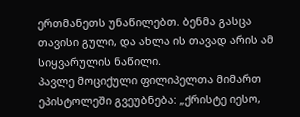ერთმანეთს უნაწილებთ. ბენმა გასცა თავისი გული, და ახლა ის თავად არის ამ სიყვარულის ნაწილი.
პავლე მოციქული ფილიპელთა მიმართ ეპისტოლეში გვეუბნება: „ქრისტე იესო,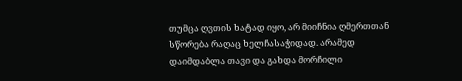თუმცა ღვთის ხატად იყო, არ მიიჩნია ღმერთთან სწორება რაღაც ხელჩასაჭიდად. არამედ დაიმდაბლა თავი და გახდა მორჩილი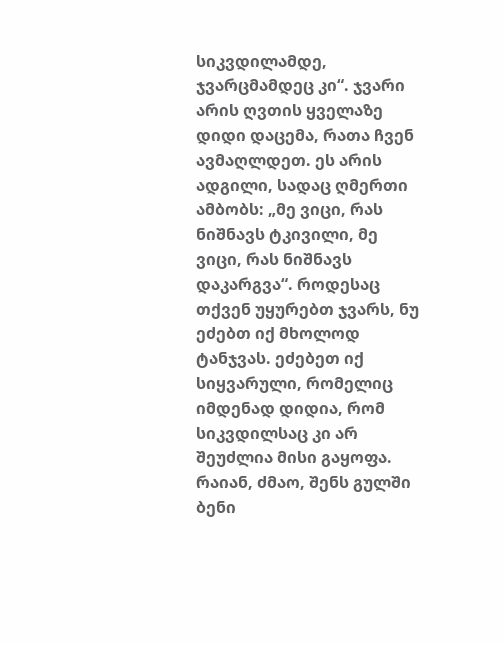სიკვდილამდე, ჯვარცმამდეც კი“. ჯვარი არის ღვთის ყველაზე დიდი დაცემა, რათა ჩვენ ავმაღლდეთ. ეს არის ადგილი, სადაც ღმერთი ამბობს: „მე ვიცი, რას ნიშნავს ტკივილი, მე ვიცი, რას ნიშნავს დაკარგვა“. როდესაც თქვენ უყურებთ ჯვარს, ნუ ეძებთ იქ მხოლოდ ტანჯვას. ეძებეთ იქ სიყვარული, რომელიც იმდენად დიდია, რომ სიკვდილსაც კი არ შეუძლია მისი გაყოფა.
რაიან, ძმაო, შენს გულში ბენი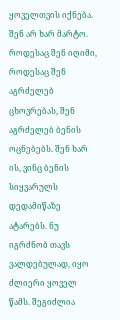ყოველთვის იქნება. შენ არ ხარ მარტო. როდესაც შენ იღიმი, როდესაც შენ აგრძელებ ცხოვრებას, შენ აგრძელებ ბენის ოცნებებს. შენ ხარ ის, ვინც ბენის სიყვარულს დედამიწაზე ატარებს. ნუ იგრძნობ თავს ვალდებულად, იყო ძლიერი ყოველ წამს. შეგიძლია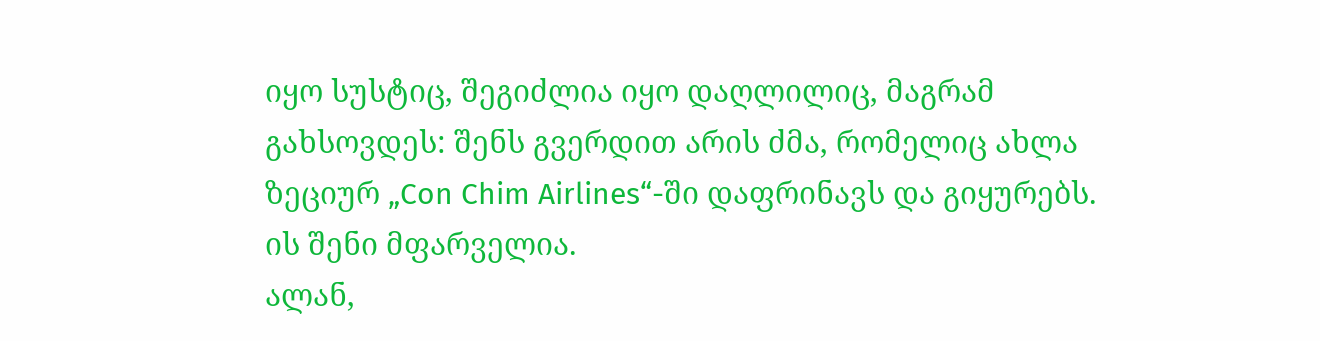იყო სუსტიც, შეგიძლია იყო დაღლილიც, მაგრამ გახსოვდეს: შენს გვერდით არის ძმა, რომელიც ახლა ზეციურ „Con Chim Airlines“-ში დაფრინავს და გიყურებს. ის შენი მფარველია.
ალან,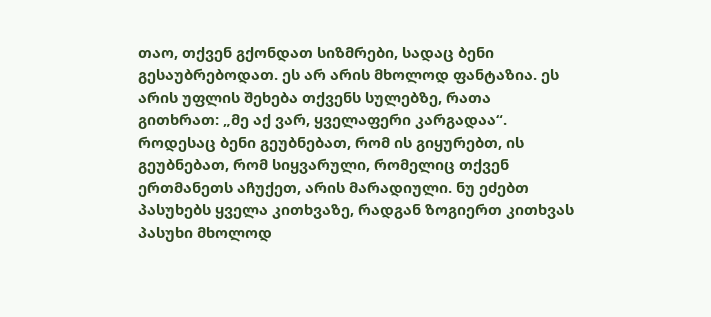თაო, თქვენ გქონდათ სიზმრები, სადაც ბენი გესაუბრებოდათ. ეს არ არის მხოლოდ ფანტაზია. ეს არის უფლის შეხება თქვენს სულებზე, რათა გითხრათ: „მე აქ ვარ, ყველაფერი კარგადაა“. როდესაც ბენი გეუბნებათ, რომ ის გიყურებთ, ის გეუბნებათ, რომ სიყვარული, რომელიც თქვენ ერთმანეთს აჩუქეთ, არის მარადიული. ნუ ეძებთ პასუხებს ყველა კითხვაზე, რადგან ზოგიერთ კითხვას პასუხი მხოლოდ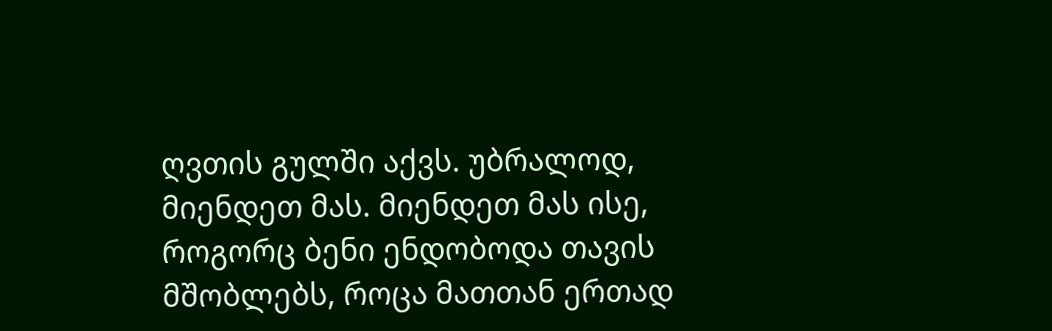ღვთის გულში აქვს. უბრალოდ, მიენდეთ მას. მიენდეთ მას ისე, როგორც ბენი ენდობოდა თავის მშობლებს, როცა მათთან ერთად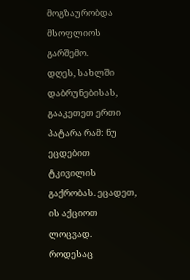მოგზაურობდა მსოფლიოს გარშემო.
დღეს, სახლში დაბრუნებისას, გააკეთეთ ერთი პატარა რამ: ნუ ეცდებით ტკივილის გაქრობას. ეცადეთ, ის აქციოთ ლოცვად. როდესაც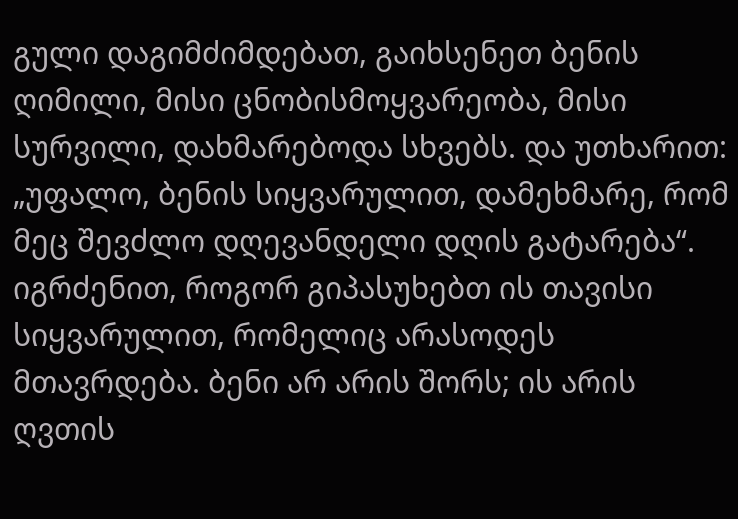გული დაგიმძიმდებათ, გაიხსენეთ ბენის ღიმილი, მისი ცნობისმოყვარეობა, მისი სურვილი, დახმარებოდა სხვებს. და უთხარით: „უფალო, ბენის სიყვარულით, დამეხმარე, რომ მეც შევძლო დღევანდელი დღის გატარება“. იგრძენით, როგორ გიპასუხებთ ის თავისი სიყვარულით, რომელიც არასოდეს მთავრდება. ბენი არ არის შორს; ის არის ღვთის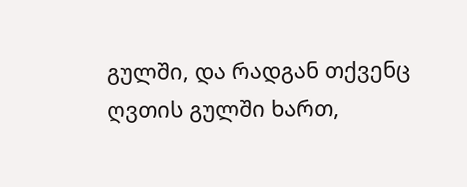გულში, და რადგან თქვენც ღვთის გულში ხართ,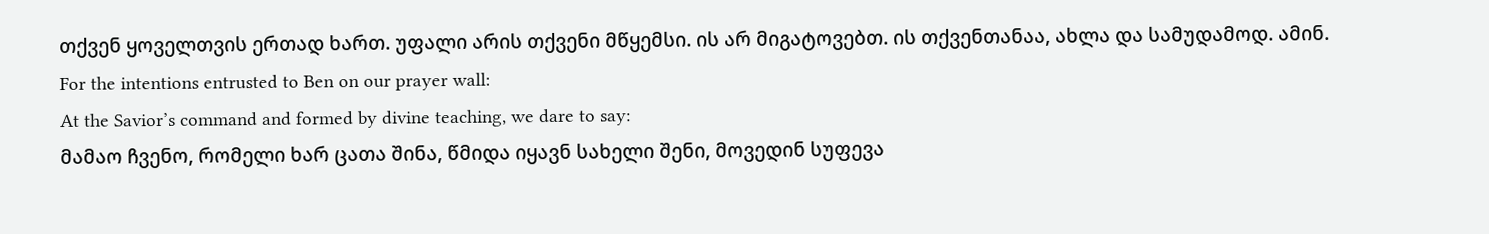თქვენ ყოველთვის ერთად ხართ. უფალი არის თქვენი მწყემსი. ის არ მიგატოვებთ. ის თქვენთანაა, ახლა და სამუდამოდ. ამინ.
For the intentions entrusted to Ben on our prayer wall:
At the Savior’s command and formed by divine teaching, we dare to say:
მამაო ჩვენო, რომელი ხარ ცათა შინა, წმიდა იყავნ სახელი შენი, მოვედინ სუფევა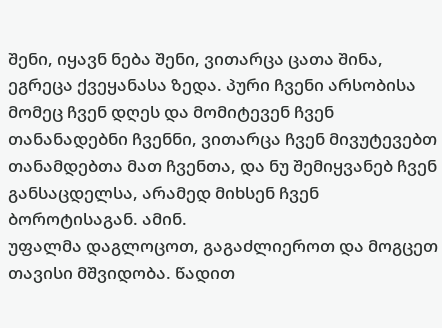შენი, იყავნ ნება შენი, ვითარცა ცათა შინა, ეგრეცა ქვეყანასა ზედა. პური ჩვენი არსობისა მომეც ჩვენ დღეს და მომიტევენ ჩვენ თანანადებნი ჩვენნი, ვითარცა ჩვენ მივუტევებთ თანამდებთა მათ ჩვენთა, და ნუ შემიყვანებ ჩვენ განსაცდელსა, არამედ მიხსენ ჩვენ ბოროტისაგან. ამინ.
უფალმა დაგლოცოთ, გაგაძლიეროთ და მოგცეთ თავისი მშვიდობა. წადით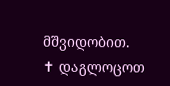მშვიდობით.
✝ დაგლოცოთ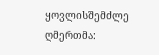ყოვლისშემძლე ღმერთმა: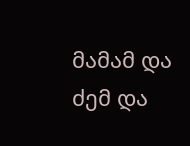მამამ და ძემ და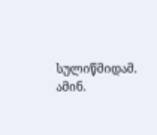სულიწმიდამ. ამინ.